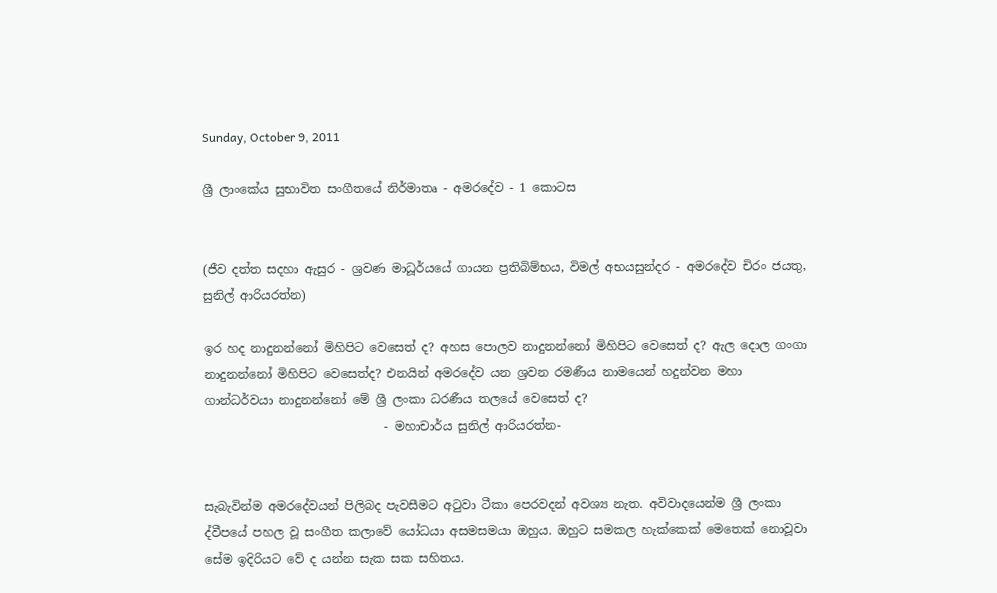Sunday, October 9, 2011

ශ්‍රී ලාංකේය සුභාවිත සංගීතයේ නිර්මාතෘ - අමරදේව - 1 කොටස


(ජීව දත්ත සදහා ඇසුර - ශ්‍රවණ මාධූර්යයේ ගායන ප්‍රතිබිම්භය, විමල් අභයසුන්දර - අමරදේව චිරං ජයතු, සුනිල් ආරියරත්න)

ඉර හද නාදුනන්නෝ මිහිපිට වෙසෙත් ද? අහස පොලව නාදුනන්නෝ මිහිපිට වෙසෙත් ද? ඇල දොල ගංගා නාදුනන්නෝ මිහිපිට වෙසෙත්ද? එනයින් අමරදේව යන ශ්‍රවන රමණීය නාමයෙන් හදුන්වන මහා ගාන්ධර්වයා නාදුනන්නෝ මේ ශ්‍රී ලංකා ධරණීය තලයේ වෙසෙත් ද?
                              - මහාචාර්ය සුනිල් ආරියරත්න-


සැබැවින්ම අමරදේවයන් පිලිබද පැවසීමට අටුවා ටීකා පෙරවදන් අවශ්‍ය නැත. අවිවාදයෙන්ම ශ්‍රී ලංකා ද්වීපයේ පහල වූ සංගීත කලාවේ යෝධයා අසමසමයා ඔහුය. ඔහුට සමකල හැක්කෙක් මෙතෙක් නොවූවා සේම ඉදිරියට වේ ද යන්න සැක සක සහිතය.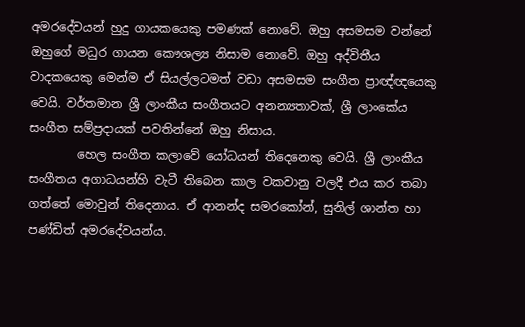අමරදේවයන් හුදු ගායකයෙකු පමණක් නොවේ. ඔහු අසමසම වන්නේ ඔහුගේ මධුර ගායන කෞශල්‍ය නිසාම නොවේ. ඔහු අද්විතීය වාදකයෙකු මෙන්ම ඒ සියල්ලටමත් වඩා අසමසම සංගීත ප්‍රාඥ්ඥයෙකු වෙයි. වර්තමාන ශ්‍රී ලාංකීය සංගීතයට අනන්‍යතාවක්, ශ්‍රී ලාංකේය සංගීත සම්ප්‍රදායක් පවතින්නේ ඔහු නිසාය.
        හෙල සංගීත කලාවේ යෝධයන් තිදෙනෙකු වෙයි. ශ්‍රී ලාංකීය සංගීතය අගාධයන්හි වැටී තිබෙන කාල වකවානු වලදී එය කර තබා ගත්තේ මොවුන් තිදෙනාය. ඒ ආනන්ද සමරකෝන්, සුනිල් ශාන්ත හා පණ්ඩිත් අමරදේවයන්ය.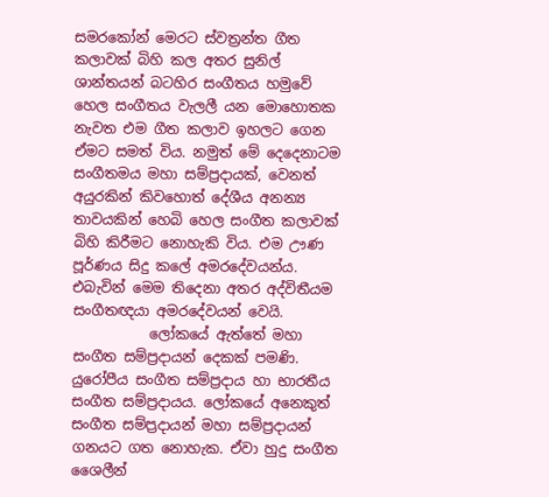සමරකෝන් මෙරට ස්වත්‍රන්ත ගීත කලාවක් බිහි කල අතර සුනිල් ශාන්තයන් බටහිර සංගීතය හමුවේ හෙල සංගීතය වැලලී යන මොහොතක නැවත එම ගීත කලාව ඉහලට ගෙන ඒමට සමත් විය. නමුත් මේ දෙදෙනාටම සංගීතමය මහා සම්ප්‍රදායක්, වෙනත් අයුරකින් කිවහොත් දේශීය අනන්‍ය තාවයකින් හෙබි හෙල සංගීත කලාවක් බිහි කිරීමට නොහැකි විය. එම ඌණ පූර්ණය සිදු කලේ අමරදේවයන්ය. එබැවින් මෙම තිදෙනා අතර අද්විතීයම සංගීතඥයා අමරදේවයන් වෙයි.
           ලෝකයේ ඇත්තේ මහා සංගීත සම්ප්‍රදායන් දෙකක් පමණි. යුරෝපීය සංගීත සම්ප්‍රදාය හා භාරතීය සංගීත සම්ප්‍රදායය. ලෝකයේ අනෙකුත් සංගීත සම්ප්‍රදායන් මහා සම්ප්‍රදායන් ගනයට ගත නොහැක. ඒවා හුදු සංගීත ශෛලීන්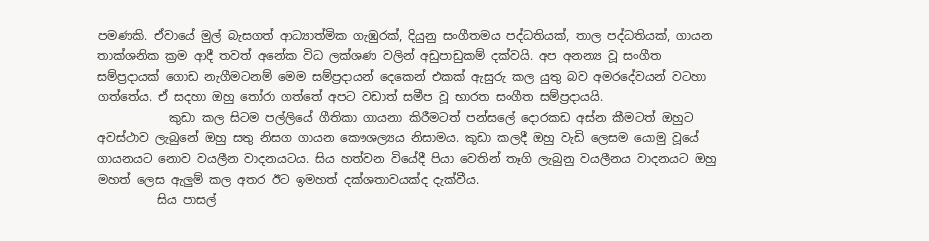පමණකි. ඒවායේ මුල් බැසගත් ආධ්‍යාත්මික ගැඹුරක්, දියුනු සංගීතමය පද්ධතියක්, තාල පද්ධතියක්, ගායන තාක්ශනික ක්‍රම ආදී තවත් අනේක විධ ලක්ශණ වලින් අඩුපාඩුකම් දක්වයි. අප අනන්‍ය වූ සංගීත සම්ප්‍රදායක් ගොඩ නැගීමටනම් මෙම සම්ප්‍රදායන් දෙකෙන් එකක් ඇසුරු කල යුතු බව අමරදේවයන් වටහා ගත්තේය. ඒ සදහා ඔහු තෝරා ගත්තේ අපට වඩාත් සමීප වූ භාරත සංගීත සම්ප්‍රදායයි.
            කුඩා කල සිටම පල්ලියේ ගීතිකා ගායනා කිරීමටත් පන්සලේ දොරකඩ අස්න කීමටත් ඔහුට අවස්ථාව ලැබුනේ ඔහු සතු නිසග ගායන කෞශල්‍යය නිසාමය. කුඩා කලදී ඔහු වැඩි ලෙසම යොමු වූයේ ගායනයට නොව වයලීන වාදනයටය. සිය හත්වන වියේදී පියා වෙතින් තෑගි ලැබුනු වයලීනය වාදනයට ඔහු මහත් ලෙස ඇලුම් කල අතර ඊට ඉමහත් දක්ශතාවයක්ද දැක්වීය.
          සිය පාසල්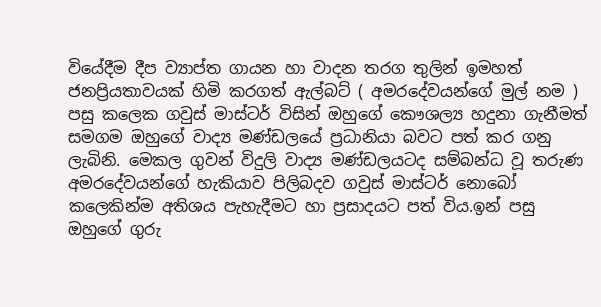වියේදීම දීප ව්‍යාප්ත ගායන හා වාදන තරග තුලින් ඉමහත් ජනප්‍රියතාවයක් හිමි කරගත් ඇල්බට් ( අමරදේවයන්ගේ මුල් නම ) පසු කලෙක ගවුස් මාස්ටර් විසින් ඔහුගේ කෞශල්‍ය හදුනා ගැනීමත් සමගම ඔහුගේ වාද්‍ය මණ්ඩලයේ ප්‍රධානියා බවට පත් කර ගනු ලැබිනි. මෙකල ගුවන් විදුලි වාද්‍ය මණ්ඩලයටද සම්බන්ධ වූ තරුණ අමරදේවයන්ගේ හැකියාව පිලිබදව ගවුස් මාස්ටර් නොබෝ කලෙකින්ම අතිශය පැහැදීමට හා ප්‍රසාදයට පත් විය.ඉන් පසු ඔහුගේ ගුරු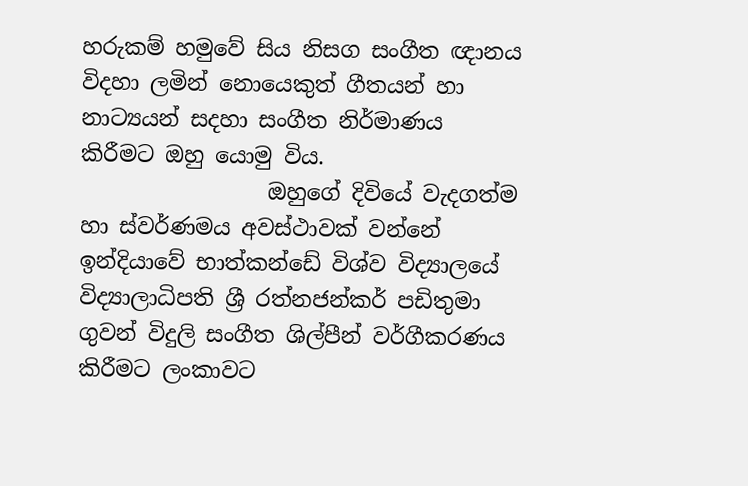හරුකම් හමුවේ සිය නිසග සංගීත ඥානය විදහා ලමින් නොයෙකුත් ගීතයන් හා නාට්‍යයන් සදහා සංගීත නිර්මාණය කිරීමට ඔහු යොමු විය.
                 ඔහුගේ දිවියේ වැදගත්ම හා ස්වර්ණමය අවස්ථාවක් වන්නේ ඉන්දියාවේ භාත්කන්ඩේ විශ්ව විද්‍යාලයේ විද්‍යාලාධිපති ශ්‍රී රත්නජන්කර් පඩිතුමා ගුවන් විදුලි සංගීත ශිල්පීන් වර්ගීකරණය කිරීමට ලංකාවට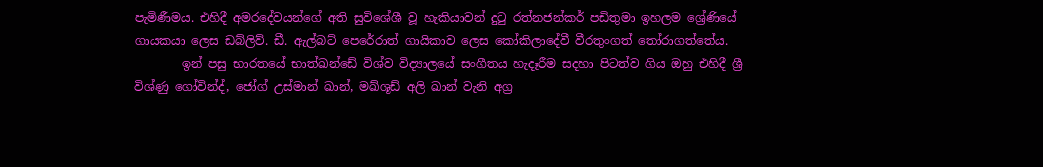පැමිණීමය. එහිදී අමරදේවයන්ගේ අති සුවිශේශී වූ හැකියාවන් දුටු රත්නජන්කර් පඩිතුමා ඉහලම ශ්‍රේණියේ ගායකයා ලෙස ඩබ්ලිව්. ඩී. ඇල්බට් පෙරේරාත් ගායිකාව ලෙස කෝකිලාදේවී වීරතුංගත් තෝරාගත්තේය.
        ඉන් පසු භාරතයේ භාත්ඛන්ඩේ විශ්ව විද්‍යාලයේ සංගීතය හැදෑරීම සදහා පිටත්ව ගිය ඔහු එහිදී ශ්‍රී විශ්ණු ගෝවින්ද්, ජෝග් උස්මාන් ඛාන්, මඛ්ශූඩ් අලි ඛාන් වැනි අග්‍ර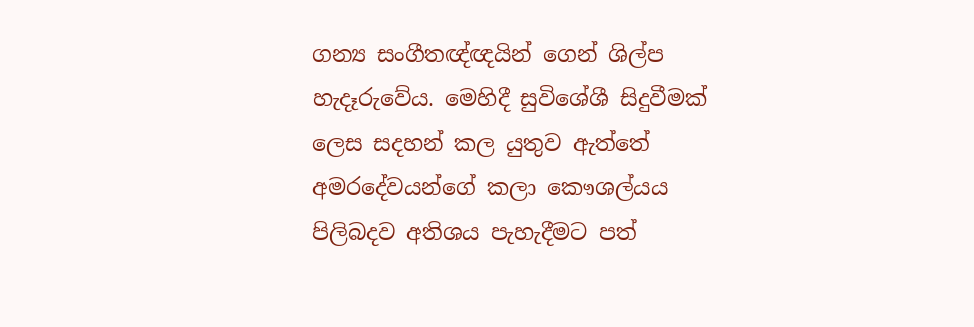ගන්‍ය සංගීතඥ්ඥයින් ගෙන් ශිල්ප හැදෑරුවේය. මෙහිදී සුවිශේශී සිදුවීමක් ලෙස සදහන් කල යුතුව ඇත්තේ අමරදේවයන්ගේ කලා කෞශල්යය පිලිබදව අතිශය පැහැදීමට පත්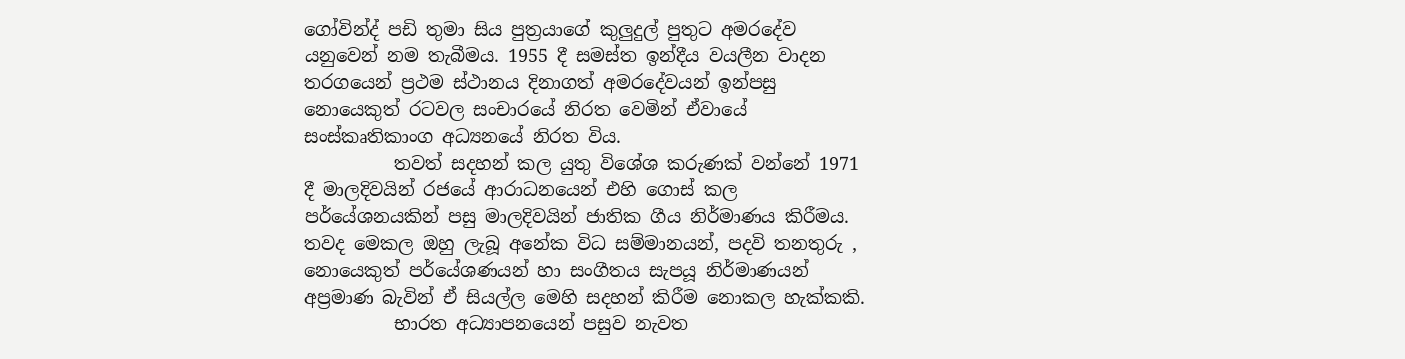ගෝවින්ද් පඩි තුමා සිය පුත්‍රයාගේ කුලුදුල් පුතුට අමරදේව යනුවෙන් නම තැබීමය. 1955 දී සමස්ත ඉන්දීය වයලීන වාදන තරගයෙන් ප්‍රථම ස්ථානය දිනාගත් අමරදේවයන් ඉන්පසු නොයෙකුත් රටවල සංචාරයේ නිරත වෙමින් ඒවායේ සංස්කෘතිකාංග අධ්‍යනයේ නිරත විය.
          තවත් සදහන් කල යුතු විශේශ කරුණක් වන්නේ 1971 දී මාලදිවයින් රජයේ ආරාධනයෙන් එහි ගොස් කල පර්යේශනයකින් පසු මාලදිවයින් ජාතික ගීය නිර්මාණය කිරීමය. තවද මෙකල ඔහු ලැබූ අනේක විධ සම්මානයන්, පදවි තනතුරු , නොයෙකුත් පර්යේශණයන් හා සංගීතය සැපයූ නිර්මාණයන් අප්‍රමාණ බැවින් ඒ සියල්ල මෙහි සදහන් කිරීම නොකල හැක්කකි.
          භාරත අධ්‍යාපනයෙන් පසුව නැවත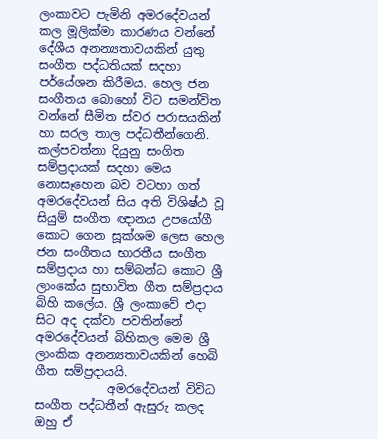ලංකාවට පැමිනි අමරදේවයන් කල මූලික්මා කාරණය වන්නේ දේශීය අනන්‍යතාවයකින් යුතු සංගීත පද්ධතියක් සදහා පර්යේශන කිරීමය. හෙල ජන සංගීතය බොහෝ විට සමන්විත වන්නේ සීමිත ස්වර පරාසයකින් හා සරල තාල පද්ධතීන්ගෙනි. කල්පවත්නා දියුනු සංගිත සම්ප්‍රදායක් සදහා මෙය නොසෑහෙන බව වටහා ගත් අමරදේවයන් සිය අති විශිෂ්ඨ වූ සියුම් සංගීත ඥානය උපයෝගී කොට ගෙන සූක්ශම ලෙස හෙල ජන සංගීතය භාරතීය සංගීත සම්ප්‍රදාය හා සම්බන්ධ කොට ශ්‍රී ලාංකේය සුභාවිත ගීත සම්ප්‍රදාය බිහි කලේය. ශ්‍රී ලංකාවේ එදා සිට අද දක්වා පවතින්නේ අමරදේවයන් බිහිකල මෙම ශ්‍රී ලාංකික අනන්‍යතාවයකින් හෙබි ගීත සම්ප්‍රදායයි.
            අමරදේවයන් විවිධ සංගීත පද්ධතීන් ඇසුරු කලද ඔහු ඒ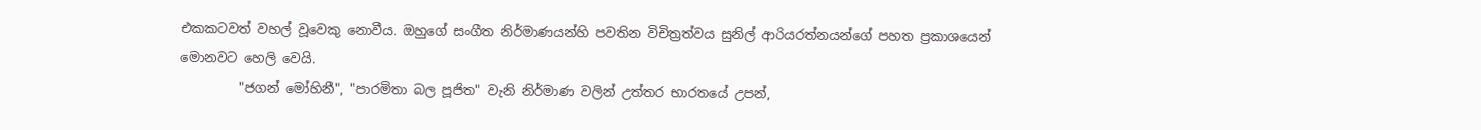එකකටවත් වහල් වූවෙකු නොවීය. ඔහුගේ සංගීත නිර්මාණයන්හි පවතින විචිත්‍රත්වය සුනිල් ආරියරත්නයන්ගේ පහත ප්‍රකාශයෙන් මොනවට හෙලි වෙයි.
         "ජගන් මෝහිනී", "පාරමිතා බල පූජිත" වැනි නිර්මාණ වලින් උත්තර භාරතයේ උපන්,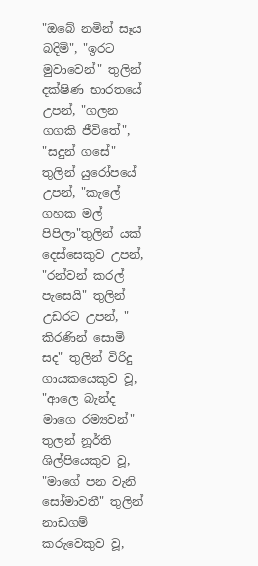"ඔබේ නමින් සෑය බදිමි", "ඉරට මුවාවෙන්" තුලින් දක්ෂිණ භාරතයේ උපන්, "ගලන ගගකි ජීවිතේ", "සදුන් ගසේ" තුලින් යුරෝපයේ උපන්, "කැලේ ගහක මල් පිපිලා"තුලින් යක් දෙස්සෙකුව උපන්, "රන්වන් කරල් පැසෙයි" තුලින් උඩරට උපන්, " කිරණින් සොමි සද" තුලින් විරිදු ගායකයෙකුව වූ, "ආලෙ බැන්ද මාගෙ රම්‍යවන්" තුලන් නූර්ති ශිල්පියෙකුව වූ, "මාගේ පන වැනි සෝමාවතී" තුලින් නාඩගම් කරුවෙකුව වූ,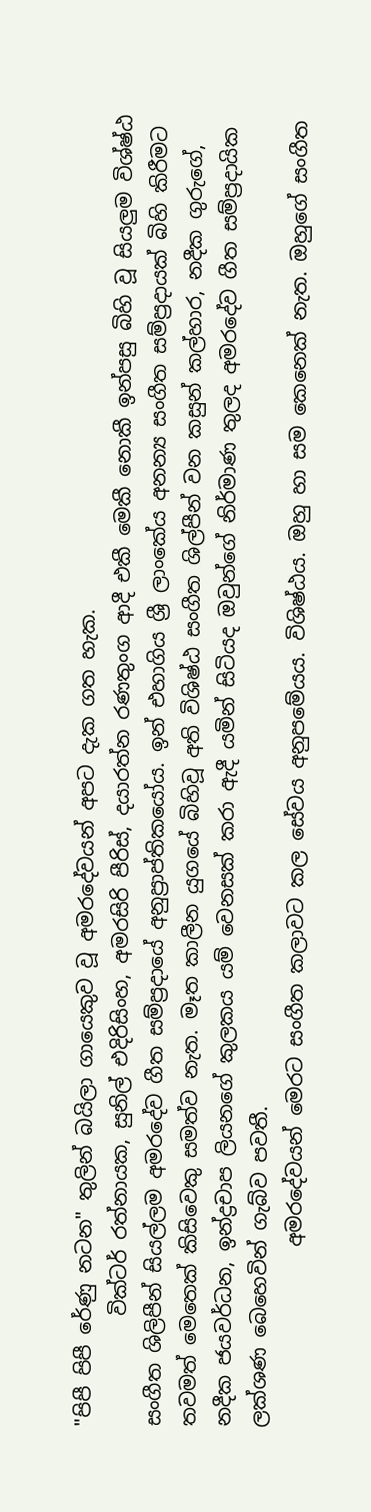"පිපී පිපී රේණු නටන" තුලින් බයිලා ගායෙකුව වූ අමරදේවයන් අපට දැක ගත හැක.
           වික්ටර් රත්නායක, සුනිල් එදිරිසිංහ, අමරසිරි පීරිස්, දයාරත්න රණතුංග ආදී එකී මෙකී නොකී ඉන්පසු බිහි වූ සියලුම විශ්ෂ්ඨ සංගීත ශිලිපීන් සියල්ලම අමරදේව ගීත සම්ප්‍රදායේ අනුප්‍රාප්තිකයෝය. ඉන් එහාගිය ශ්‍රී ලාංකේය අනන්‍ය සංගීත සම්ප්‍රදායක් බිහි කිරීමට තවමත් මෙතෙක් කිසිවෙකු සමත්ව නැත. මෑත කාලීන යුගයේ බිහිවූ අති විශිෂ්ඨ සංගීත ශිල්පීන් වන කසුන් කල්හාර, නදීක ගුරුගේ, නදීක ජයවර්ධන, ඉන්ද්‍රචාප ලියනගේ කුලකය යම් වෙනසක් කරා ඇදී යමින් සිටියද ඔවුන්ගේ නිර්මාණ තුලද අමරදේව ගීත සම්ප්‍රදායික ලක්ශණ බෙහෙවින් ගැබ්ව පවතී.
                  අමරදේවයන් මෙරට සංගීත කලාවට කල සේවය අනුපමේයය. විශිෂ්ඨය. ඔහු හා සම කෙනෙක් නැත. ඔහුගේ සංගීත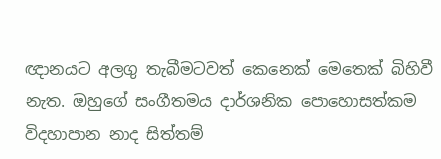ඥානයට අලගු තැබීමටවත් කෙනෙක් මෙතෙක් බිහිවී නැත. ඔහුගේ සංගීතමය දාර්ශනික පොහොසත්කම විදහාපාන නාද සිත්තම්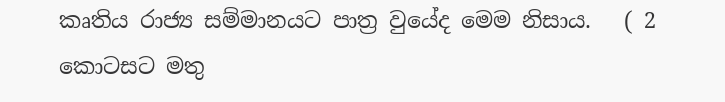කෘතිය රාජ්‍ය සම්මානයට පාත්‍ර වුයේද මෙම නිසාය.   ( 2 කොටසට මතු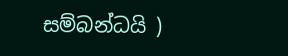සම්බන්ධයි )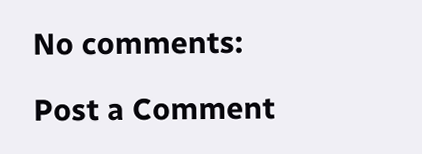No comments:

Post a Comment